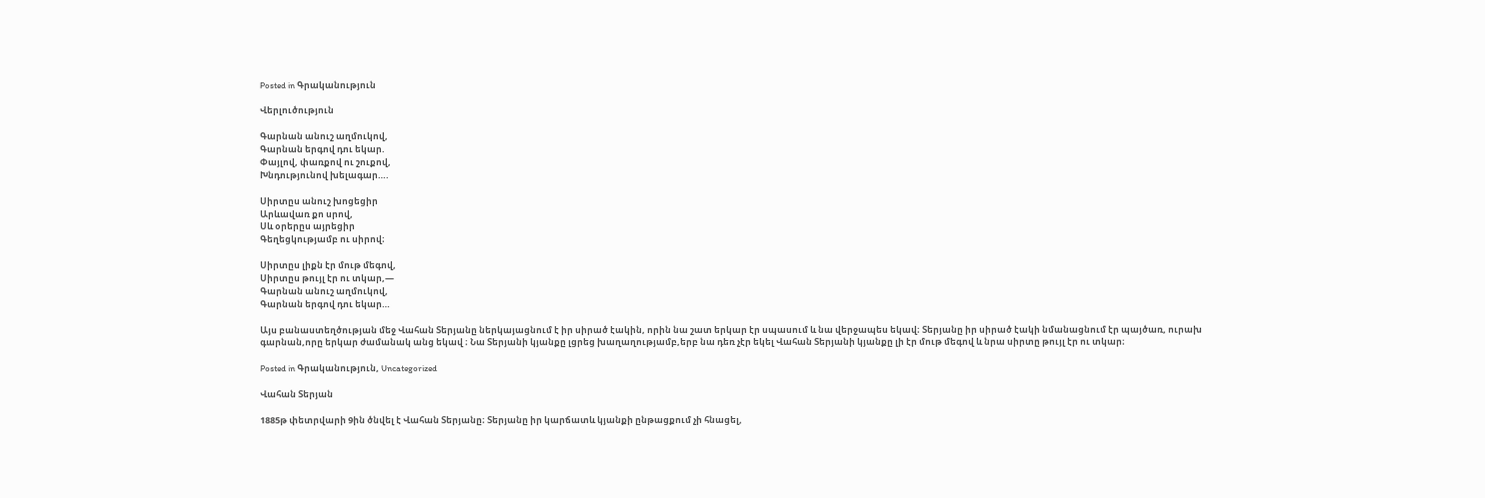Posted in Գրականություն

Վերլուծություն

Գարնան անուշ աղմուկով,
Գարնան երգով դու եկար.
Փայլով, փառքով ու շուքով,
Խնդությունով խելագար….

Սիրտըս անուշ խոցեցիր
Արևավառ քո սրով,
Սև օրերըս այրեցիր
Գեղեցկությամբ ու սիրով։

Սիրտըս լիքն էր մութ մեգով,
Սիրտըս թույլ էր ու տկար,—
Գարնան անուշ աղմուկով,
Գարնան երգով դու եկար…

Այս բանաստեղծության մեջ Վահան Տերյանը ներկայացնում է իր սիրած էակին, որին նա շատ երկար էր սպասում և նա վերջապես եկավ։ Տերյանը իր սիրած էակի նմանացնում էր պայծառ, ուրախ գարնան,որը երկար ժամանակ անց եկավ ։ Նա Տերյանի կյանքը լցրեց խաղաղությամբ,երբ նա դեռ չէր եկել Վահան Տերյանի կյանքը լի էր մութ մեգով և նրա սիրտը թույլ էր ու տկար։

Posted in Գրականություն, Uncategorized

Վահան Տերյան

1885թ փետրվարի 9ին ծնվել է Վահան Տերյանը։ Տերյանը իր կարճատև կյանքի ընթացքում չի հնացել,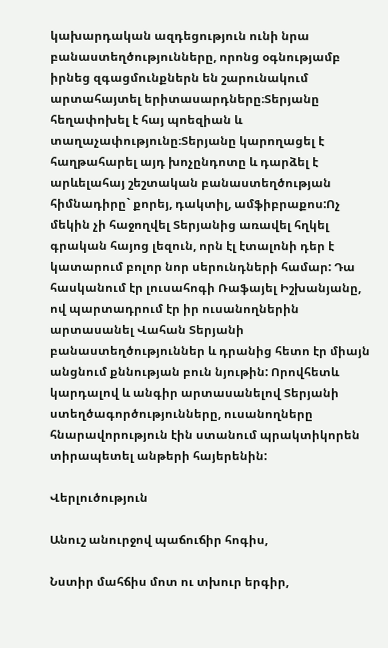կախարդական ազդեցություն ունի նրա բանաստեղծությունները, որոնց օգնությամբ իրնեց զգացմունքներն են շարունակում արտահայտել երիտասարդները։Տերյանը հեղափոխել է հայ պոեզիան և տաղաչափությունը։Տերյանը կարողացել է հաղթահարել այդ խոչընդոտը և դարձել է արևելահայ շեշտական բանաստեղծության հիմնադիրը` քորեյ, դակտիլ, ամֆիբրաքոս:Ոչ մեկին չի հաջողվել Տերյանից առավել հղկել գրական հայոց լեզուն, որն էլ էտալոնի դեր է կատարում բոլոր նոր սերունդների համար: Դա հասկանում էր լուսահոգի Ռաֆայել Իշխանյանը, ով պարտադրում էր իր ուսանողներին արտասանել Վահան Տերյանի բանաստեղծություններ և դրանից հետո էր միայն անցնում քննության բուն նյութին: Որովհետև կարդալով և անգիր արտասանելով Տերյանի ստեղծագործությունները, ուսանողները հնարավորություն էին ստանում պրակտիկորեն տիրապետել անթերի հայերենին:

Վերլուծություն

Անուշ անուրջով պաճուճիր հոգիս,

Նստիր մահճիս մոտ ու տխուր երգիր,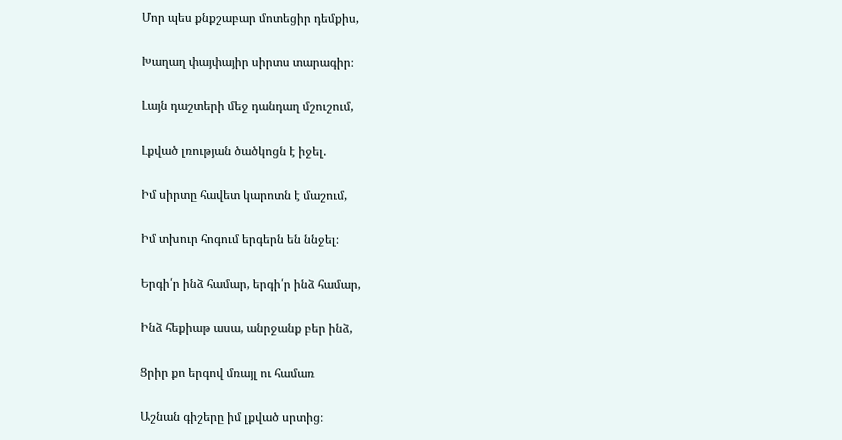Մոր պես քնքշաբար մոտեցիր դեմքիս,

Խաղաղ փայփայիր սիրտս տարագիր։

Լայն դաշտերի մեջ դանդաղ մշուշում,

Լքված լռության ծածկոցն է իջել.

Իմ սիրտը հավետ կարոտն է մաշում,

Իմ տխուր հոգում երգերն են ննջել։

Երգի՛ր ինձ համար, երգի՛ր ինձ համար,

Ինձ հեքիաթ ասա, անրջանք բեր ինձ,

Ցրիր քո երգով մռայլ ու համառ

Աշնան գիշերը իմ լքված սրտից։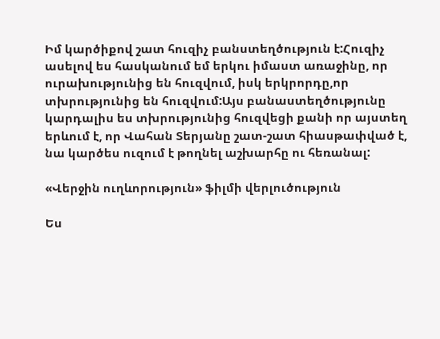Իմ կարծիքով շատ հուզիչ բանստեղծություն է:Հուզիչ ասելով ես հասկանում եմ երկու իմաստ առաջինը, որ ուրախությունից են հուզվում, իսկ երկրորդը,որ տխրությունից են հուզվում:Այս բանաստեղծությունը կարդալիս ես տխրությունից հուզվեցի քանի որ այստեղ երևում է, որ Վահան Տերյանը շատ-շատ հիասթափված է, նա կարծես ուզում է թողնել աշխարհը ու հեռանալ:

«Վերջին ուղևորություն» ֆիլմի վերլուծություն

Ես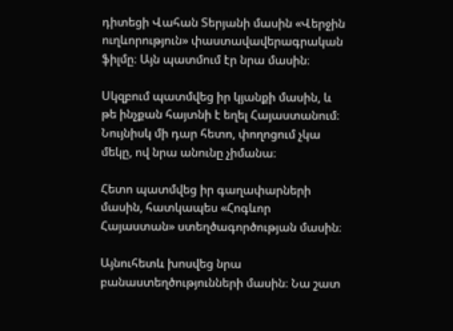դիտեցի Վահան Տերյանի մասին «Վերջին ուղևորություն» փաստավավերագրական ֆիլմը։ Այն պատմում էր նրա մասին։

Սկզբում պատմվեց իր կյանքի մասին, և թե ինչքան հայտնի է եղել Հայաստանում։ Նույնիսկ մի դար հետո, փողոցում չկա մեկը, ով նրա անունը չիմանա։

Հետո պատմվեց իր գաղափարների մասին, հատկապես «Հոգևոր Հայաստան» ստեղծագործության մասին։

Այնուհետև խոսվեց նրա բանաստեղծությունների մասին։ Նա շատ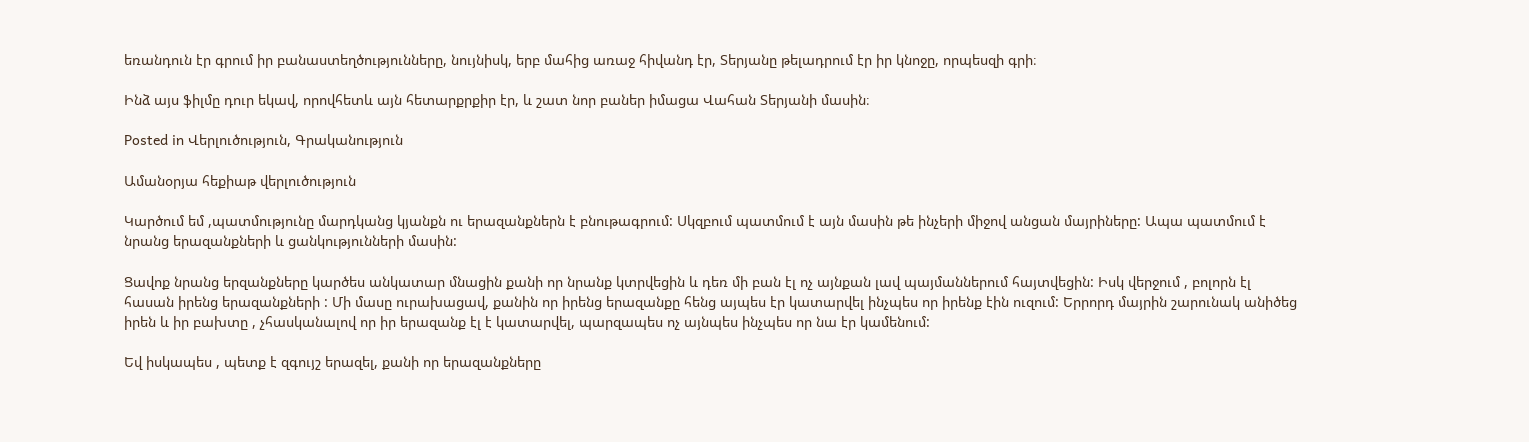եռանդուն էր գրում իր բանաստեղծությունները, նույնիսկ, երբ մահից առաջ հիվանդ էր, Տերյանը թելադրում էր իր կնոջը, որպեսզի գրի։

Ինձ այս ֆիլմը դուր եկավ, որովհետև այն հետարքրքիր էր, և շատ նոր բաներ իմացա Վահան Տերյանի մասին։

Posted in Վերլուծություն, Գրականություն

Ամանօրյա հեքիաթ վերլուծություն

Կարծում եմ ,պատմությունը մարդկանց կյանքն ու երազանքներն է բնութագրում: Սկզբում պատմում է այն մասին թե ինչերի միջով անցան մայրիները: Ապա պատմում է նրանց երազանքների և ցանկությունների մասին:

Ցավոք նրանց երզանքները կարծես անկատար մնացին քանի որ նրանք կտրվեցին և դեռ մի բան էլ ոչ այնքան լավ պայմաններում հայտվեցին: Իսկ վերջում , բոլորն էլ հասան իրենց երազանքների : Մի մասը ուրախացավ, քանին որ իրենց երազանքը հենց այպես էր կատարվել ինչպես որ իրենք էին ուզում: Երրորդ մայրին շարունակ անիծեց իրեն և իր բախտը , չհասկանալով որ իր երազանք էլ է կատարվել, պարզապես ոչ այնպես ինչպես որ նա էր կամենում:

Եվ իսկապես , պետք է զգույշ երազել, քանի որ երազանքները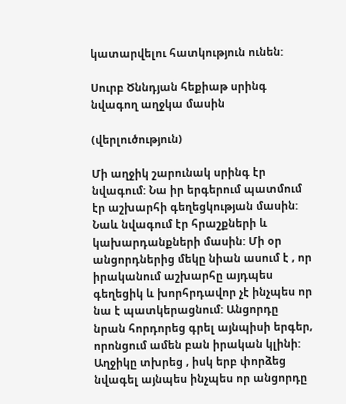կատարվելու հատկություն ունեն:

Սուրբ Ծննդյան հեքիաթ սրինգ նվագող աղջկա մասին

(վերլուծություն)

Մի աղջիկ շարունակ սրինգ էր նվագում: Նա իր երգերում պատմում էր աշխարհի գեղեցկության մասին: Նաև նվագում էր հրաշքների և կախարդանքների մասին: Մի օր անցորդներից մեկը նիան ասում է , որ իրականում աշխարհը այդպես գեղեցիկ և խորհրդավոր չէ ինչպես որ նա է պատկերացնում: Անցորդը նրան հորդորեց գրել այնպիսի երգեր, որոնցում ամեն բան իրական կլինի: Աղջիկը տխրեց , իսկ երբ փորձեց նվագել այնպես ինչպես որ անցորդը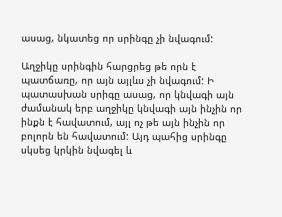ասաց, նկատեց որ սրինգը չի նվագում:

Աղջիկը սրինգին հարցրեց թե որն է պատճառը, որ այն այլևս չի նվագում: Ի պատասխան սրիգը ասաց, որ կնվագի այն ժամանակ երբ աղջիկը կնվագի այն ինչին որ ինքն է հավատում, այլ ոչ թե այն ինչին որ բոլորն են հավատում: Այդ պահից սրինգը սկսեց կրկին նվագել և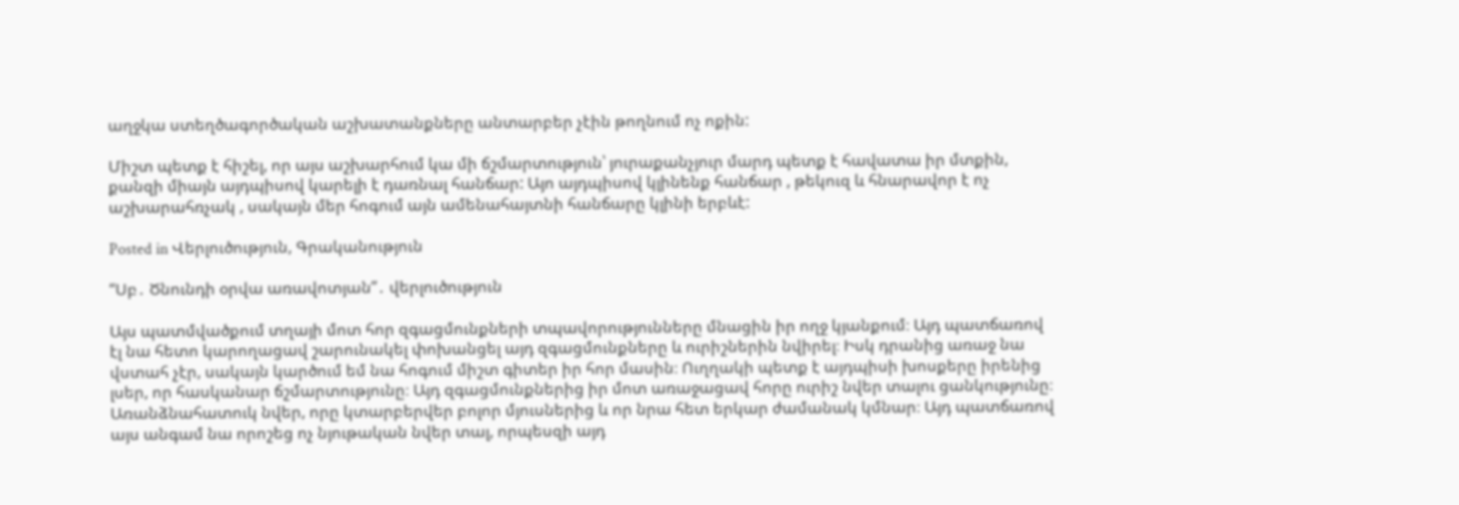աղջկա ստեղծագործական աշխատանքները անտարբեր չէին թողնում ոչ ոքին:

Միշտ պետք է հիշել, որ այս աշխարհում կա մի ճշմարտություն՝ յուրաքանչյուր մարդ պետք է հավատա իր մտքին, քանզի միայն այդպիսով կարելի է դառնալ հանճար: Այո այդպիսով կլինենք հանճար , թեկուզ և հնարավոր է ոչ աշխարահռչակ , սակայն մեր հոգում այն ամենահայտնի հանճարը կլինի երբևէ:

Posted in Վերլուծություն, Գրականություն

“Սբ․ Ծնունդի օրվա առավոտյան”․ վերլուծություն

Այս պատմվածքում տղայի մոտ հոր զգացմունքների տպավորությունները մնացին իր ողջ կյանքում։ Այդ պատճառով էլ նա հետո կարողացավ շարունակել փոխանցել այդ զգացմունքները և ուրիշներին նվիրել։ Իսկ դրանից առաջ նա վստահ չէր, սակայն կարծում եմ նա հոգում միշտ գիտեր իր հոր մասին։ Ուղղակի պետք է այդպիսի խոսքերը իրենից լսեր, որ հասկանար ճշմարտությունը։ Այդ զգացմունքներից իր մոտ առաջացավ հորը ուրիշ նվեր տալու ցանկությունը։ Առանձնահատուկ նվեր, որը կտարբերվեր բոլոր մյուսներից և որ նրա հետ երկար ժամանակ կմնար։ Այդ պատճառով այս անգամ նա որոշեց ոչ նյութական նվեր տալ, որպեսզի այդ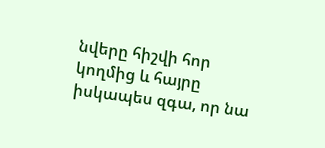նվերը հիշվի հոր կողմից և հայրը իսկապես զգա, որ նա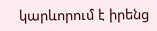կարևորում է իրենց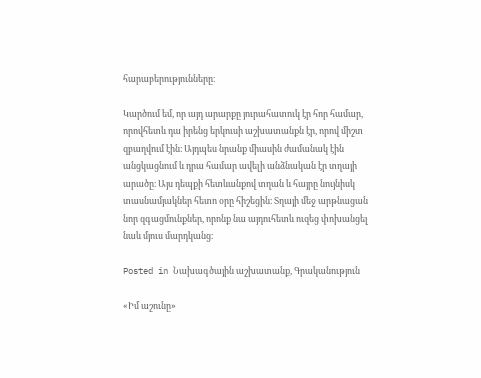հարաբերությունները։

Կարծում եմ, որ այդ արարքը յուրահատուկ էր հոր համար, որովհետև դա իրենց երկուսի աշխատանքն էր, որով միշտ զբաղվում էին։ Այդպես նրանք միասին ժամանակ էին անցկացնում և դրա համար ավելի անձնական էր տղայի արածը։ Այս դեպքի հետևանքով տղան և հայրը նույնիսկ տասնամյակներ հետո օրը հիշեցին։ Տղայի մեջ արթնացան նոր զգացմունքներ, որոնք նա այդուհետև ուզեց փոխանցել նաև մյուս մարդկանց։

Posted in Նախագծային աշխատանք, Գրականություն

«Իմ աշունը»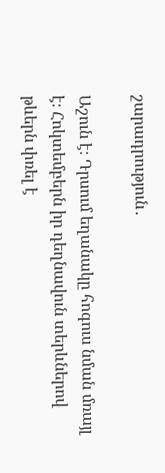շարադրություն․

Աշուն է։ Դրսում եղանակը հոգուս նման մռայլ է։ Հոկտեմբերն իր դեղնավուն տերևներով թևերն փռել է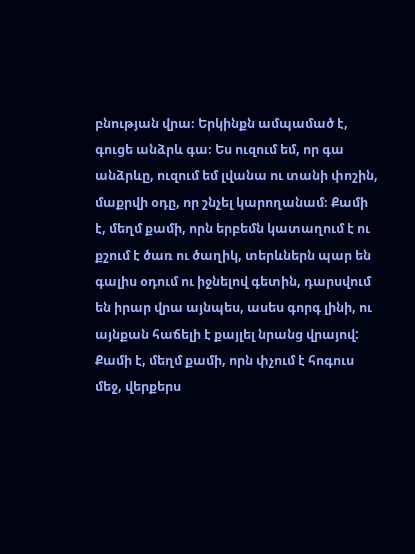բնության վրա։ Երկինքն ամպամած է, գուցե անձրև գա։ Ես ուզում եմ, որ գա անձրևը, ուզում եմ լվանա ու տանի փոշին, մաքրվի օդը, որ շնչել կարողանամ։ Քամի է, մեղմ քամի, որն երբեմն կատաղում է ու քշում է ծառ ու ծաղիկ, տերևներն պար են գալիս օդում ու իջնելով գետին, դարսվում են իրար վրա այնպես, ասես գորգ լինի, ու այնքան հաճելի է քայլել նրանց վրայով: Քամի է, մեղմ քամի, որն փչում է հոգուս մեջ, վերքերս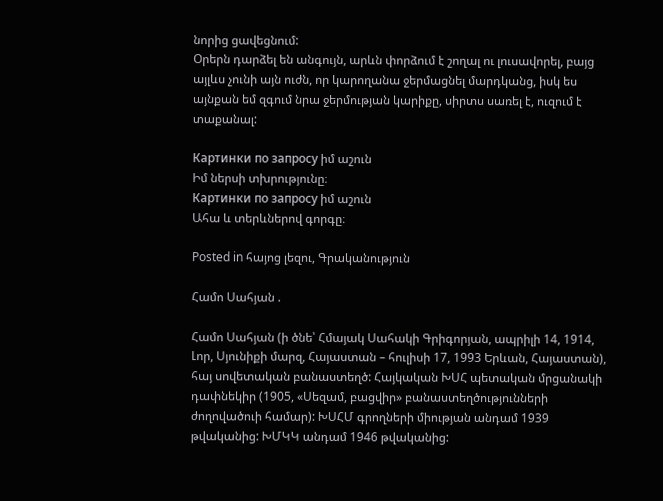նորից ցավեցնում:
Օրերն դարձել են անգույն, արևն փորձում է շողալ ու լուսավորել, բայց այլևս չունի այն ուժն, որ կարողանա ջերմացնել մարդկանց, իսկ ես այնքան եմ զգում նրա ջերմության կարիքը, սիրտս սառել է, ուզում է տաքանալ:

Картинки по запросу իմ աշուն
Իմ ներսի տխրությունը։
Картинки по запросу իմ աշուն
Ահա և տերևներով գորգը։

Posted in հայոց լեզու, Գրականություն

Համո Սահյան .

Համո Սահյան (ի ծնե՝ Հմայակ Սահակի Գրիգորյան, ապրիլի 14, 1914, Լոր, Սյունիքի մարզ, Հայաստան – հուլիսի 17, 1993 Երևան, Հայաստան), հայ սովետական բանաստեղծ: Հայկական ԽՍՀ պետական մրցանակի դափնեկիր (1905, «Սեզամ, բացվիր» բանաստեղծությունների ժողովածուի համար): ԽՍՀՄ գրողների միության անդամ 1939 թվականից: ԽՄԿԿ անդամ 1946 թվականից: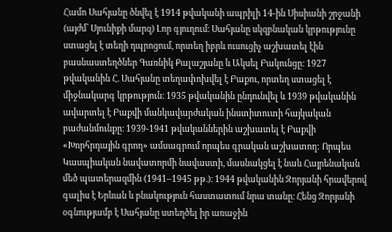Համո Սահյանը ծնվել է 1914 թվականի ապրիլի 14-ին Սիսիանի շրջանի (այժմ՝ Սյունիքի մարզ) Լոր գյուղում։ Սահյանը սկզբնական կրթությունը ստացել է տեղի դպրոցում, որտեղ իբրև ուսուցիչ աշխատել էին բասնաստեղծներ Գառնիկ Քալաշյանը և Ակսել Բակունցը։ 1927 թվականին Հ. Սահյանը տեղափոխվել է Բաքու, որտեղ ստացել է միջնակարգ կրթություն։ 1935 թվականին ընդունվել և 1939 թվականին ավարտել է Բաքվի մանկավարժական ինստիտուտի հայկական բաժանմունքը։ 1939-1941 թվականներին աշխատել է Բաքվի «Խորհրդային գրող» ամսագրում որպես գրական աշխատող: Որպես Կասպիական նավատորմի նավաստի, մասնակցել է նաև Հայրենական մեծ պատերազմին (1941–1945 թթ.)։ 1944 թվականին Զորյանի հրավերով գալիս է Երևան և բնակություն հաստատում նրա տանը։ Հենց Զորյանի օգնությամբ է Սահյանը ստեղծել իր առաջին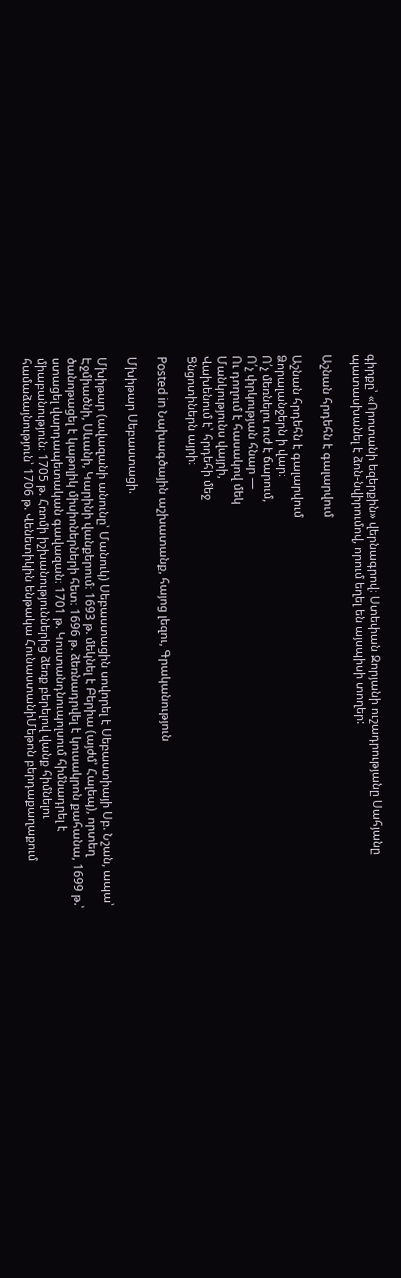գիրքը՝ «Որոտանի եզերքին» վերնագրով։ Ստեփան Զորյանի ուշադրությանը Սահյանը պատասխանել է ձոն-նվիրումով, որում եղել են այսպիսի տողեր:

Աշնան հրդեհն է գալարվում

Աշնան հրդեհն է գալարվում
Ձորալանջերն ի վար։
Ո՛չ մեռնելու ուժ է ճարում,
Ո՛չ փրկության հնար —
Ու դողում է հասակով մեկ
Մանկությունս վայրի,
Վախենում է՝ հրդեհի մեջ
Ցնցոտիներն այրի։

Posted in Նախագծային աշխատանք, հայոց լեզու, Գրականություն

Մխիթար Սեբաստացի.

Մխիթար (ավազանի անունը՝ Մանուկ) Սեբաստացին սովորել է Սեբաստիայի Սբ. Նշան, ապա՝ Էջմիածնի, Սևանի, Կարինի վանքերում։ 1693 թ. մեկնել է Բերիա (այժմ՝ Հալեպ), որտեղ ծանոթացել է կաթոլիկ միսիոներների հետ։ 1696 թ. ձեռնադրվել է կուսակրոն քահանա, 1699 թ.՝ ստացել վարդապետական գավազան։ 1701 թ. Կոստանդնուպոլսում հիմնադրել է միաբանություն։ 1705 թ. Հռոմի իշխանություններից ձեռք բերելով վանք հիմնելու համաձայնություն՝ 1706 թ. Վենետիկին ենթակա ՀունաստանիՄեթոն բերդաքաղաքում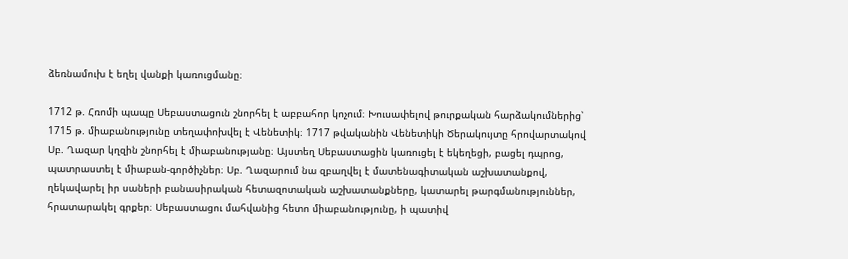ձեռնամուխ է եղել վանքի կառուցմանը։

1712 թ. Հռոմի պապը Սեբաստացուն շնորհել է աբբահոր կոչում։ Խուսափելով թուրքական հարձակումներից՝ 1715 թ. միաբանությունը տեղափոխվել է Վենետիկ։ 1717 թվականին Վենետիկի Ծերակույտը հրովարտակով Սբ. Ղազար կղզին շնորհել է միաբանությանը։ Այստեղ Սեբաստացին կառուցել է եկեղեցի, բացել դպրոց, պատրաստել է միաբան-գործիչներ։ Սբ. Ղազարում նա զբաղվել է մատենագիտական աշխատանքով, ղեկավարել իր սաների բանասիրական հետազոտական աշխատանքները, կատարել թարգմանություններ, հրատարակել գրքեր։ Սեբաստացու մահվանից հետո միաբանությունը, ի պատիվ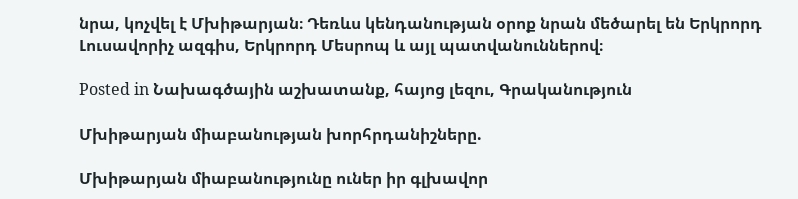նրա, կոչվել է Մխիթարյան։ Դեռևս կենդանության օրոք նրան մեծարել են Երկրորդ Լուսավորիչ ազգիս, Երկրորդ Մեսրոպ և այլ պատվանուններով։

Posted in Նախագծային աշխատանք, հայոց լեզու, Գրականություն

Մխիթարյան միաբանության խորհրդանիշները.

Մխիթարյան միաբանությունը ուներ իր գլխավոր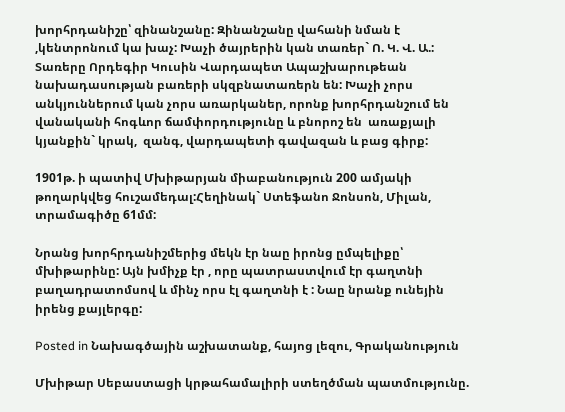խորհրդանիշը՝ զինանշանը: Զինանշանը վահանի նման է ,կենտրոնում կա խաչ: Խաչի ծայրերին կան տառեր` Ո. Կ. Վ. Ա.: Տառերը Որդեգիր Կուսին Վարդապետ Ապաշխարութեան նախադասության բառերի սկզբնատառերն են: Խաչի չորս անկյուններում կան չորս առարկաներ, որոնք խորհրդանշում են վանականի հոգևոր ճամփորդությունը և բնորոշ են  առաքյալի կյանքին` կրակ,  զանգ, վարդապետի գավազան և բաց գիրք:

1901թ. ի պատիվ Մխիթարյան միաբանություն 200 ամյակի թողարկվեց հուշամեդալ:Հեղինակ` Ստեֆանո Ջոնսոն, Միլան, տրամագիծը 61մմ:

Նրանց խորհրդանիշմերից մեկն էր նաը իրոնց ըմպելիքը՝ մխիթարինը: Այն խմիչք էր , որը պատրաստվում էր գաղտնի բաղադրատոմսով և մինչ որս էլ գաղտնի է : Նաը նրանք ունեյին իրենց քայլերգը:

Posted in Նախագծային աշխատանք, հայոց լեզու, Գրականություն

Մխիթար Սեբաստացի կրթահամալիրի ստեղծման պատմությունը.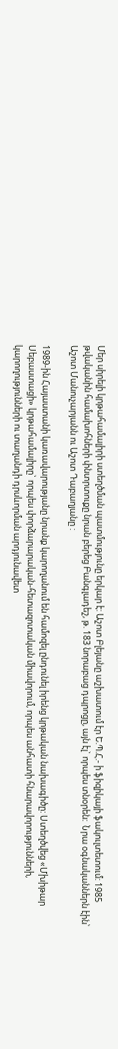Մեր սիրելի կրթահամալիրի ստեղծման պատմությունը երկար է: Աշոտ Բլեյանը աշխատում էր Ե.Պ.Հ.- ի ֆիզիկայի ֆակուլտետում: 1985 թվականին համախոհների փնտրտուքը նրան բերեց Բանգլադեշ, թ. 183 նորաբաց դպրոցը, այն էլ` որպես տնօրեն:  Նրա օգնականներն էին՝  Աշոտ Մանուչարյանն ու Աշոտ Դաբաղյանը :

1989-ին Հայաստանի կառավարությանը նրանք կարողանում են համոզել ընդունել իրենց կրթական նախագիծը: Ստեղծվեց «Մխիթար Սեբաստացի» կրթահամալիրը` որպես փորձարարական-հետազոտական միավորում, որպես անհատի հնարավորությունների, կարողությունների ու տաղանդի դրսևորման արդյունավետ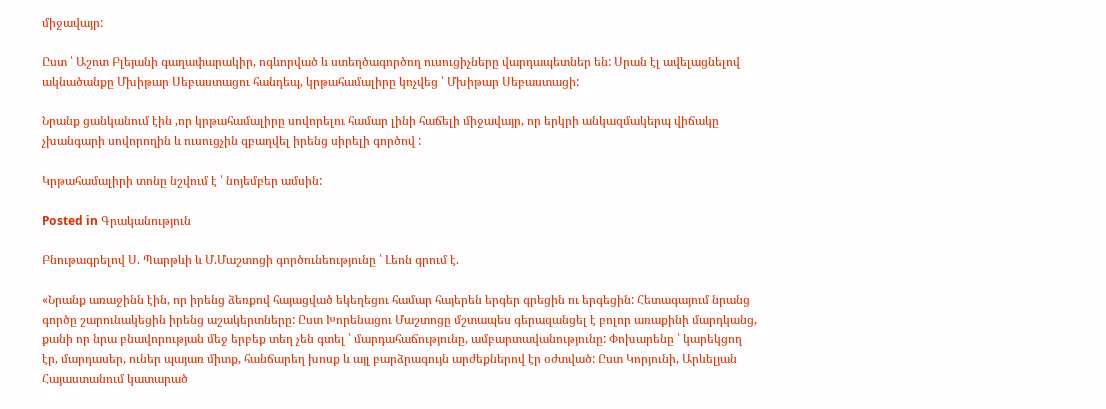միջավայր:

Ըստ ՝ Աշոտ Բլեյանի գաղափարակիր, ոգևորված և ստեղծագործող ուսուցիչները վարդապետներ են: Սրան էլ ավելացնելով ակնածանքը Մխիթար Սեբաստացու հանդեպ, կրթահամալիրը կոչվեց ՝ Մխիթար Սեբաստացի:

Նրանք ցանկանում էին ,որ կրթահամալիրը սովորելու համար լինի հաճելի միջավայր, որ երկրի անկազմակերպ վիճակը չխանգարի սովորողին և ուսուցչին զբաղվել իրենց սիրելի գործով :

Կրթահամալիրի տոնը նշվում է ՝ նոյեմբեր ամսին:

Posted in Գրականություն

Բնութագրելով Ս. Պարթևի և Մ.Մաշտոցի գործունեությունը ՝ Լեոն գրում է.

«Նրանք առաջինն էին, որ իրենց ձեռքով հայացված եկեղեցու համար հայերեն երգեր գրեցին ու երգեցին: Հետագայում նրանց գործը շարունակեցին իրենց աշակերտները: Ըստ Խորենացու Մաշտոցը մշտապես գերազանցել է բոլոր առաքինի մարդկանց, քանի որ նրա բնավորության մեջ երբեք տեղ չեն գտել ՝ մարդահաճությունը, ամբարտավանությունը: Փոխարենը ՝ կարեկցող էր, մարդասեր, ուներ պայառ միտք, հանճարեղ խոսք և այլ բարձրագույն արժեքներով էր օժտված: Ըստ Կորյունի, Արևելյան Հայաստանում կատարած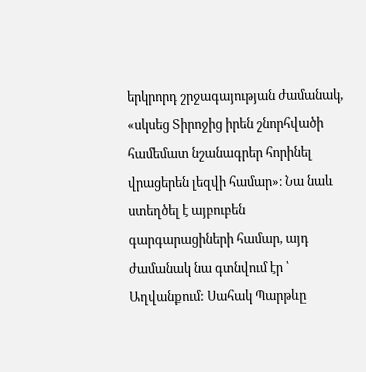երկրորդ շրջագայության ժամանակ, «սկսեց Տիրոջից իրեն շնորհվածի համեմատ նշանագրեր հորինել վրացերեն լեզվի համար»։ Նա նաև ստեղծել է այբուբեն գարգարացիների համար, այդ ժամանակ նա գտնվում էր ՝ Աղվանքում: Սահակ Պարթևը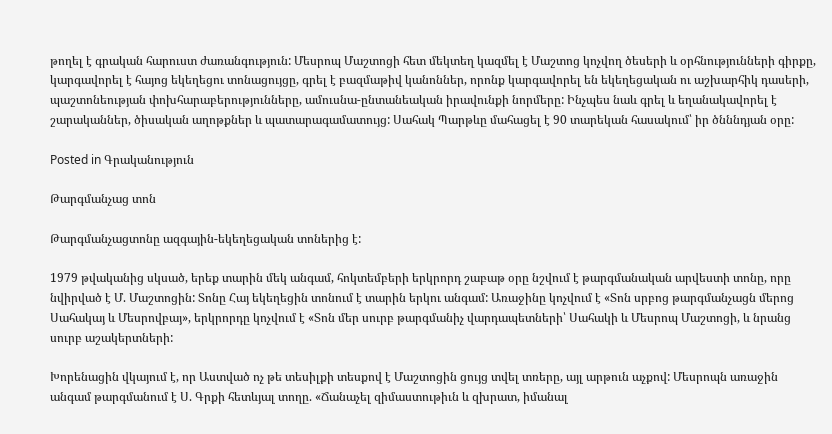թողել է գրական հարուստ ժառանգություն: Մեսրոպ Մաշտոցի հետ մեկտեղ կազմել է Մաշտոց կոչվող ծեսերի և օրհնությունների գիրքը, կարգավորել է հայոց եկեղեցու տոնացույցը, գրել է բազմաթիվ կանոններ, որոնք կարգավորել են եկեղեցական ու աշխարհիկ դասերի, պաշտոնեության փոխհարաբերությունները, ամուսնա-ընտանեական իրավունքի նորմերը: Ինչպես նաև գրել և եղանակավորել է շարականներ, ծիսական աղոթքներ և պատարագամատույց: Սահակ Պարթևը մահացել է 90 տարեկան հասակում՝ իր ծնննդյան օրը:

Posted in Գրականություն

Թարգմանչաց տոն

Թարգմանչացտոնը ազգային-եկեղեցական տոներից է:

1979 թվականից սկսած, երեք տարին մեկ անգամ, հոկտեմբերի երկրորդ շաբաթ օրը նշվում է թարգմանական արվեստի տոնը, որը նվիրված է Մ. Մաշտոցին: Տոնը Հայ եկեղեցին տոնում է տարին երկու անգամ: Առաջինը կոչվում է «Տոն սրբոց թարգմանչացն մերոց Սահակայ և Մեսրովբայ», երկրորդը կոչվում է «Տոն մեր սուրբ թարգմանիչ վարդապետների՝ Սահակի և Մեսրոպ Մաշտոցի, և նրանց սուրբ աշակերտների:

Խորենացին վկայում է, որ Աստված ոչ թե տեսիլքի տեսքով է Մաշտոցին ցույց տվել տռերը, այլ արթուն աչքով: Մեսրոպն առաջին անգամ թարգմանում է Ս. Գրքի հետևյալ տողը. «Ճանաչել զիմաստութիւն և զխրատ, իմանալ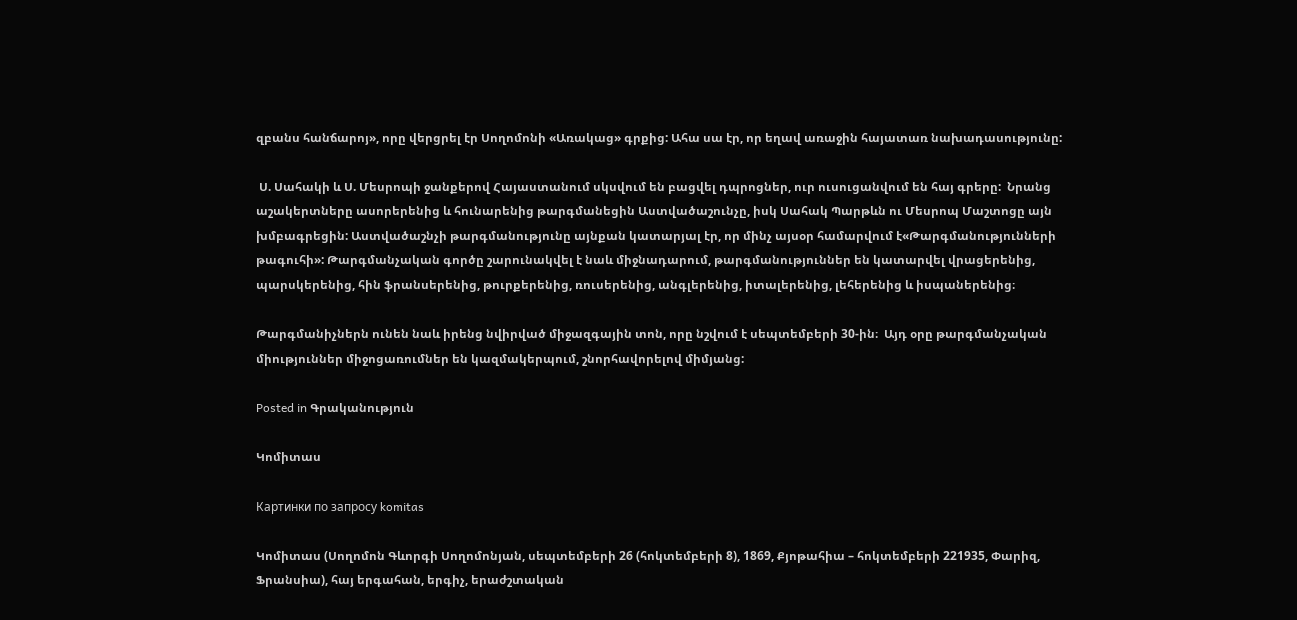զբանս հանճարոյ», որը վերցրել էր Սողոմոնի «Առակաց» գրքից: Ահա սա էր, որ եղավ առաջին հայատառ նախադասությունը:

 Ս. Սահակի և Ս. Մեսրոպի ջանքերով Հայաստանում սկսվում են բացվել դպրոցներ, ուր ուսուցանվում են հայ գրերը:  Նրանց աշակերտները ասորերենից և հունարենից թարգմանեցին Աստվածաշունչը, իսկ Սահակ Պարթևն ու Մեսրոպ Մաշտոցը այն խմբագրեցին: Աստվածաշնչի թարգմանությունը այնքան կատարյալ էր, որ մինչ այսօր համարվում է«Թարգմանությունների թագուհի»: Թարգմանչական գործը շարունակվել է նաև միջնադարում, թարգմանություններ են կատարվել վրացերենից, պարսկերենից, հին ֆրանսերենից, թուրքերենից, ռուսերենից, անգլերենից, իտալերենից, լեհերենից և իսպաներենից։

Թարգմանիչներն ունեն նաև իրենց նվիրված միջազգային տոն, որը նշվում է սեպտեմբերի 30-ին։  Այդ օրը թարգմանչական միություններ միջոցառումներ են կազմակերպում, շնորհավորելով միմյանց:

Posted in Գրականություն

Կոմիտաս

Картинки по запросу komitas

Կոմիտաս (Սողոմոն Գևորգի Սողոմոնյան, սեպտեմբերի 26 (հոկտեմբերի 8), 1869, Քյոթահիա – հոկտեմբերի 221935, Փարիզ, Ֆրանսիա), հայ երգահան, երգիչ, երաժշտական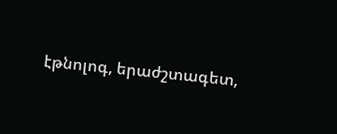էթնոլոգ, երաժշտագետ,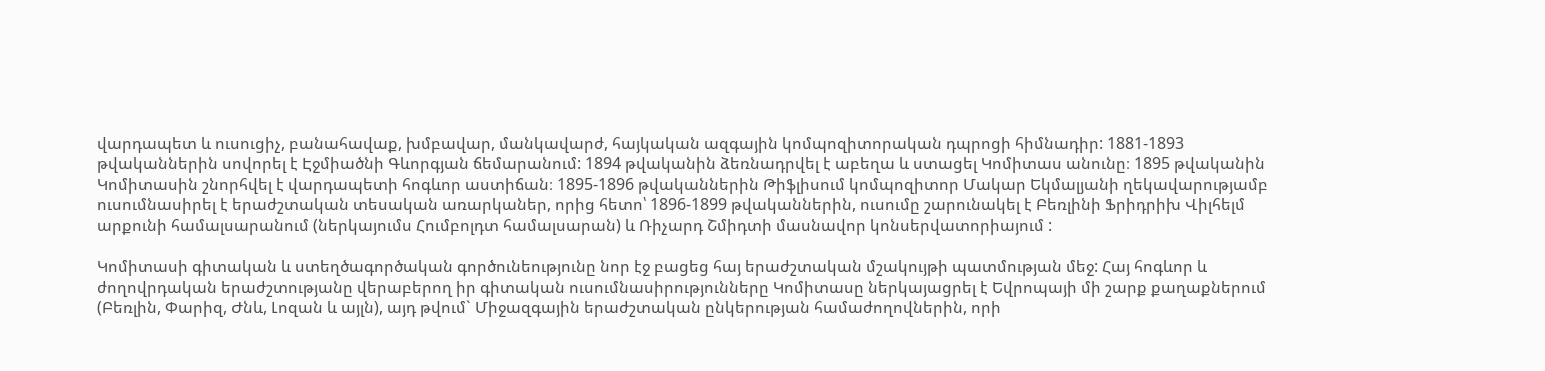վարդապետ և ուսուցիչ, բանահավաք, խմբավար, մանկավարժ, հայկական ազգային կոմպոզիտորական դպրոցի հիմնադիր: 1881-1893 թվականներին սովորել է Էջմիածնի Գևորգյան ճեմարանում: 1894 թվականին ձեռնադրվել է աբեղա և ստացել Կոմիտաս անունը։ 1895 թվականին Կոմիտասին շնորհվել է վարդապետի հոգևոր աստիճան։ 1895-1896 թվականներին Թիֆլիսում կոմպոզիտոր Մակար Եկմալյանի ղեկավարությամբ ուսումնասիրել է երաժշտական տեսական առարկաներ, որից հետո՝ 1896-1899 թվականներին, ուսումը շարունակել է Բեռլինի Ֆրիդրիխ Վիլհելմ արքունի համալսարանում (ներկայումս Հումբոլդտ համալսարան) և Ռիչարդ Շմիդտի մասնավոր կոնսերվատորիայում :

Կոմիտասի գիտական և ստեղծագործական գործունեությունը նոր էջ բացեց հայ երաժշտական մշակույթի պատմության մեջ: Հայ հոգևոր և ժողովրդական երաժշտությանը վերաբերող իր գիտական ուսումնասիրությունները Կոմիտասը ներկայացրել է Եվրոպայի մի շարք քաղաքներում (Բեռլին, Փարիզ, Ժնև, Լոզան և այլն), այդ թվում` Միջազգային երաժշտական ընկերության համաժողովներին, որի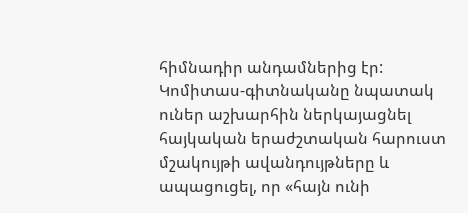հիմնադիր անդամներից էր: Կոմիտաս-գիտնականը նպատակ ուներ աշխարհին ներկայացնել հայկական երաժշտական հարուստ մշակույթի ավանդույթները և ապացուցել, որ «հայն ունի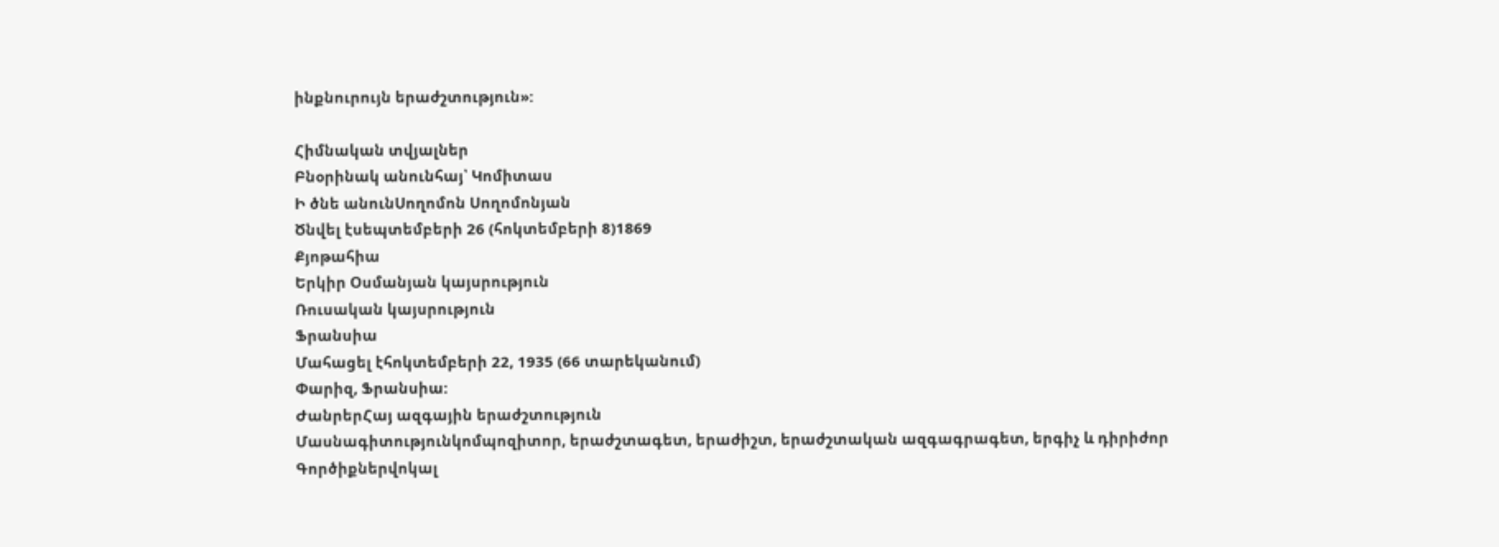ինքնուրույն երաժշտություն»:

Հիմնական տվյալներ
Բնօրինակ անունհայ՝ Կոմիտաս
Ի ծնե անունՍողոմոն Սողոմոնյան
Ծնվել էսեպտեմբերի 26 (հոկտեմբերի 8)1869
Քյոթահիա
Երկիր Օսմանյան կայսրություն
Ռուսական կայսրություն
Ֆրանսիա
Մահացել էհոկտեմբերի 22, 1935 (66 տարեկանում)
Փարիզ, Ֆրանսիա:
ԺանրերՀայ ազգային երաժշտություն
Մասնագիտությունկոմպոզիտոր, երաժշտագետ, երաժիշտ, երաժշտական ազգագրագետ, երգիչ և դիրիժոր
Գործիքներվոկալ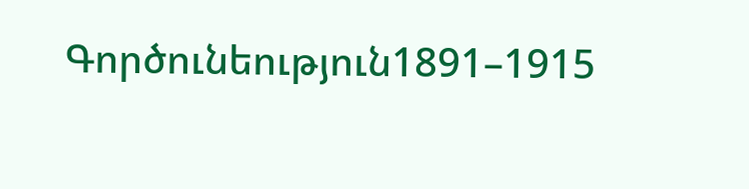Գործունեություն1891–1915